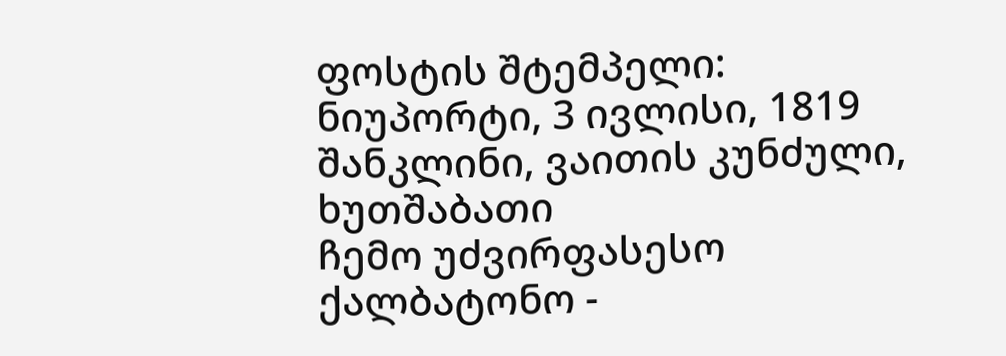ფოსტის შტემპელი: ნიუპორტი, 3 ივლისი, 1819 შანკლინი, ვაითის კუნძული, ხუთშაბათი
ჩემო უძვირფასესო ქალბატონო -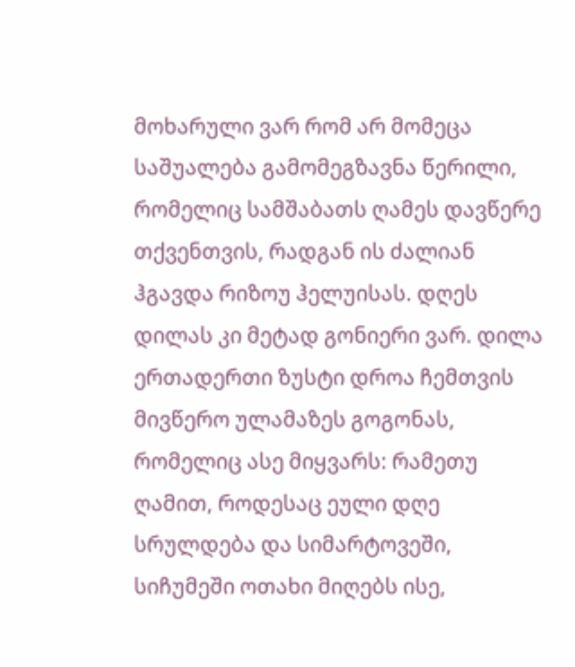მოხარული ვარ რომ არ მომეცა საშუალება გამომეგზავნა წერილი, რომელიც სამშაბათს ღამეს დავწერე თქვენთვის, რადგან ის ძალიან ჰგავდა რიზოუ ჰელუისას. დღეს დილას კი მეტად გონიერი ვარ. დილა ერთადერთი ზუსტი დროა ჩემთვის მივწერო ულამაზეს გოგონას, რომელიც ასე მიყვარს: რამეთუ ღამით, როდესაც ეული დღე სრულდება და სიმარტოვეში, სიჩუმეში ოთახი მიღებს ისე,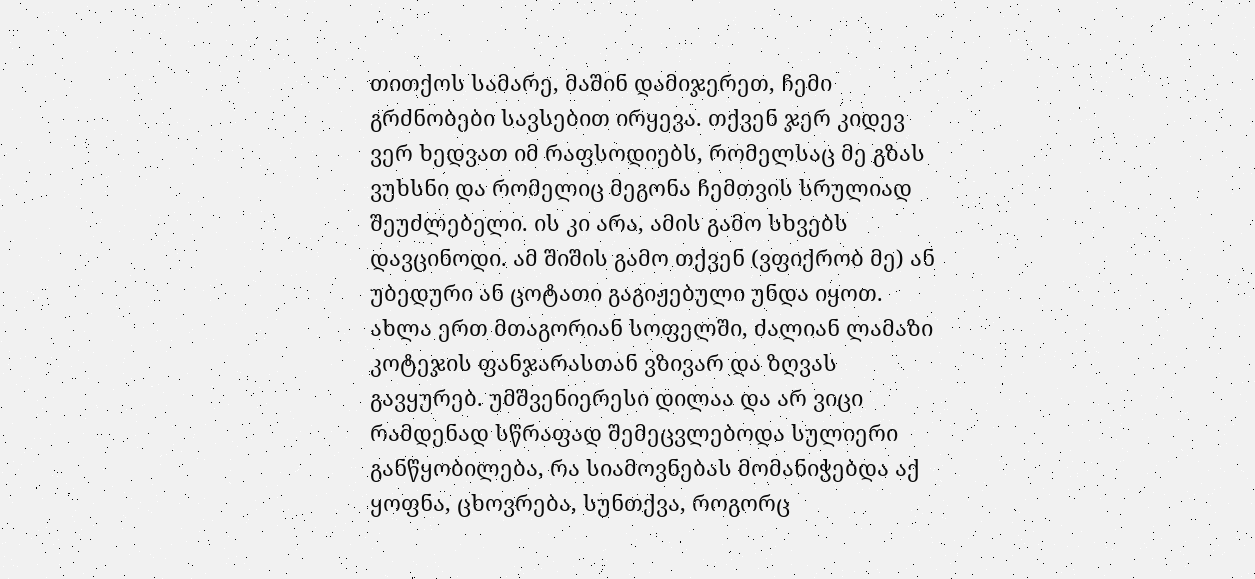თითქოს სამარე, მაშინ დამიჯერეთ, ჩემი გრძნობები სავსებით ირყევა. თქვენ ჯერ კიდევ ვერ ხედვათ იმ რაფსოდიებს, რომელსაც მე გზას ვუხსნი და რომელიც მეგონა ჩემთვის სრულიად შეუძლებელი. ის კი არა, ამის გამო სხვებს დავცინოდი. ამ შიშის გამო თქვენ (ვფიქრობ მე) ან უბედური ან ცოტათი გაგიჟებული უნდა იყოთ. ახლა ერთ მთაგორიან სოფელში, ძალიან ლამაზი კოტეჯის ფანჯარასთან ვზივარ და ზღვას გავყურებ. უმშვენიერესი დილაა და არ ვიცი რამდენად სწრაფად შემეცვლებოდა სულიერი განწყობილება, რა სიამოვნებას მომანიჭებდა აქ ყოფნა, ცხოვრება, სუნთქვა, როგორც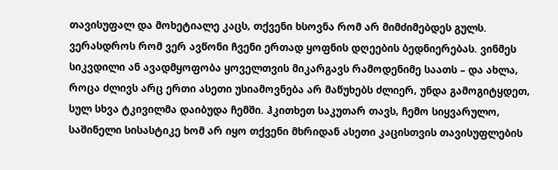თავისუფალ და მოხეტიალე კაცს, თქვენი ხსოვნა რომ არ მიმძიმებდეს გულს. ვერასდროს რომ ვერ ავწონი ჩვენი ერთად ყოფნის დღეების ბედნიერებას. ვინმეს სიკვდილი ან ავადმყოფობა ყოველთვის მიკარგავს რამოდენიმე საათს – და ახლა, როცა ძლივს არც ერთი ასეთი უსიამოვნება არ მაწუხებს ძლიერ, უნდა გამოგიტყდეთ, სულ სხვა ტკივილმა დაიბუდა ჩემში. ჰკითხეთ საკუთარ თავს, ჩემო სიყვარულო, საშინელი სისასტიკე ხომ არ იყო თქვენი მხრიდან ასეთი კაცისთვის თავისუფლების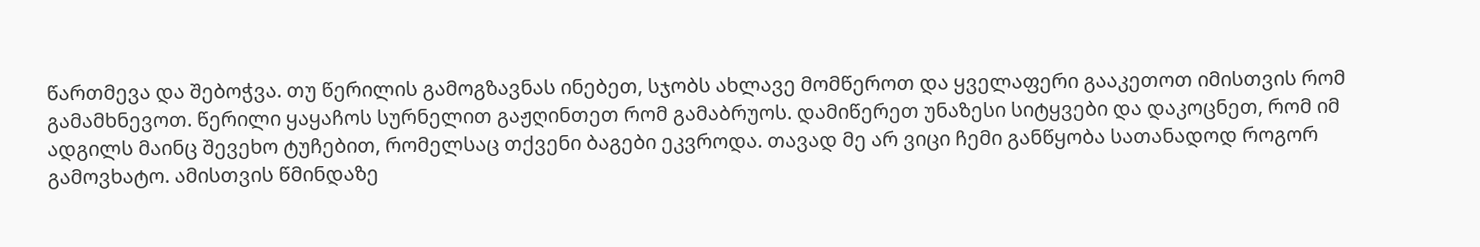წართმევა და შებოჭვა. თუ წერილის გამოგზავნას ინებეთ, სჯობს ახლავე მომწეროთ და ყველაფერი გააკეთოთ იმისთვის რომ გამამხნევოთ. წერილი ყაყაჩოს სურნელით გაჟღინთეთ რომ გამაბრუოს. დამიწერეთ უნაზესი სიტყვები და დაკოცნეთ, რომ იმ ადგილს მაინც შევეხო ტუჩებით, რომელსაც თქვენი ბაგები ეკვროდა. თავად მე არ ვიცი ჩემი განწყობა სათანადოდ როგორ გამოვხატო. ამისთვის წმინდაზე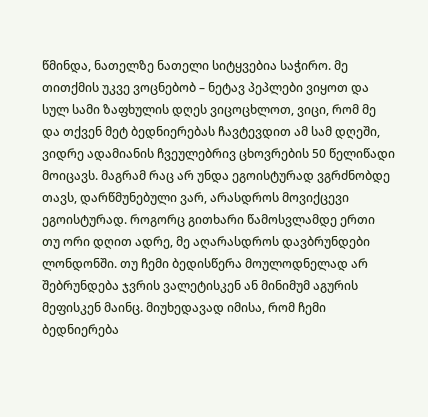წმინდა, ნათელზე ნათელი სიტყვებია საჭირო. მე თითქმის უკვე ვოცნებობ – ნეტავ პეპლები ვიყოთ და სულ სამი ზაფხულის დღეს ვიცოცხლოთ, ვიცი, რომ მე და თქვენ მეტ ბედნიერებას ჩავტევდით ამ სამ დღეში, ვიდრე ადამიანის ჩვეულებრივ ცხოვრების 50 წელიწადი მოიცავს. მაგრამ რაც არ უნდა ეგოისტურად ვგრძნობდე თავს, დარწმუნებული ვარ, არასდროს მოვიქცევი ეგოისტურად. როგორც გითხარი წამოსვლამდე ერთი თუ ორი დღით ადრე, მე აღარასდროს დავბრუნდები ლონდონში. თუ ჩემი ბედისწერა მოულოდნელად არ შებრუნდება ჯვრის ვალეტისკენ ან მინიმუმ აგურის მეფისკენ მაინც. მიუხედავად იმისა, რომ ჩემი ბედნიერება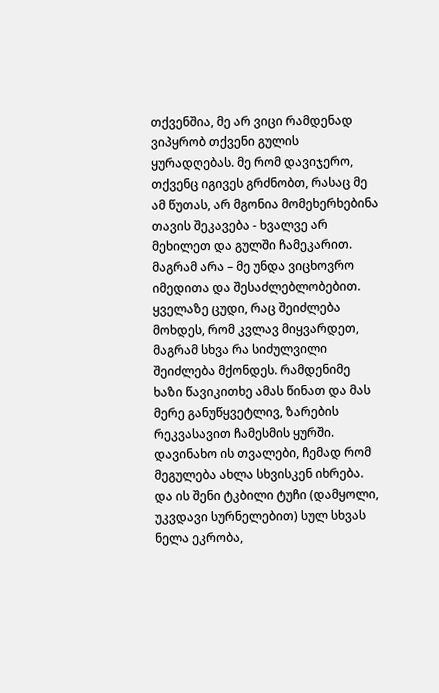თქვენშია, მე არ ვიცი რამდენად ვიპყრობ თქვენი გულის ყურადღებას. მე რომ დავიჯერო, თქვენც იგივეს გრძნობთ, რასაც მე ამ წუთას, არ მგონია მომეხერხებინა თავის შეკავება - ხვალვე არ მეხილეთ და გულში ჩამეკარით. მაგრამ არა – მე უნდა ვიცხოვრო იმედითა და შესაძლებლობებით. ყველაზე ცუდი, რაც შეიძლება მოხდეს, რომ კვლავ მიყვარდეთ, მაგრამ სხვა რა სიძულვილი შეიძლება მქონდეს. რამდენიმე ხაზი წავიკითხე ამას წინათ და მას მერე განუწყვეტლივ, ზარების რეკვასავით ჩამესმის ყურში. დავინახო ის თვალები, ჩემად რომ მეგულება ახლა სხვისკენ იხრება. და ის შენი ტკბილი ტუჩი (დამყოლი, უკვდავი სურნელებით) სულ სხვას ნელა ეკრობა,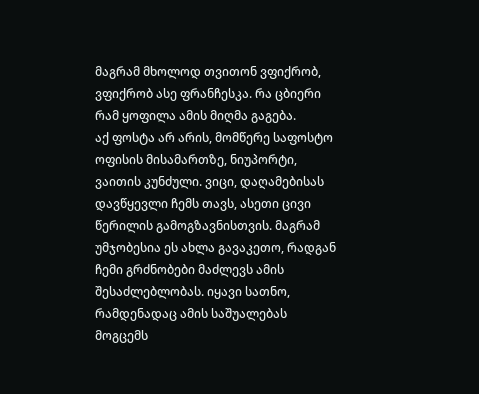მაგრამ მხოლოდ თვითონ ვფიქრობ, ვფიქრობ ასე ფრანჩესკა. რა ცბიერი რამ ყოფილა ამის მიღმა გაგება.
აქ ფოსტა არ არის, მომწერე საფოსტო ოფისის მისამართზე, ნიუპორტი, ვაითის კუნძული. ვიცი, დაღამებისას დავწყევლი ჩემს თავს, ასეთი ცივი წერილის გამოგზავნისთვის. მაგრამ უმჯობესია ეს ახლა გავაკეთო, რადგან ჩემი გრძნობები მაძლევს ამის შესაძლებლობას. იყავი სათნო, რამდენადაც ამის საშუალებას მოგცემს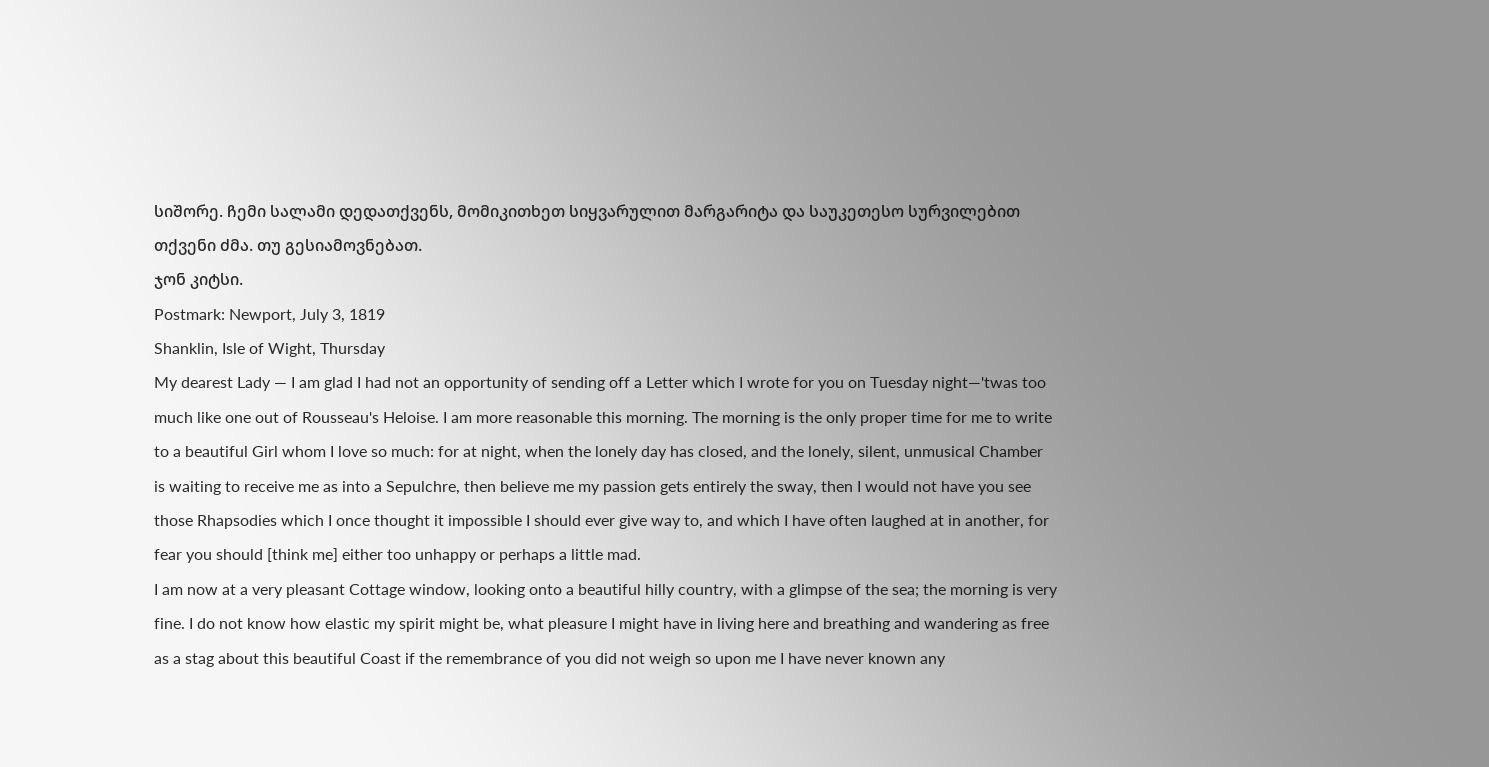სიშორე. ჩემი სალამი დედათქვენს, მომიკითხეთ სიყვარულით მარგარიტა და საუკეთესო სურვილებით თქვენი ძმა. თუ გესიამოვნებათ.
ჯონ კიტსი.
Postmark: Newport, July 3, 1819
Shanklin, Isle of Wight, Thursday
My dearest Lady — I am glad I had not an opportunity of sending off a Letter which I wrote for you on Tuesday night—'twas too much like one out of Rousseau's Heloise. I am more reasonable this morning. The morning is the only proper time for me to write to a beautiful Girl whom I love so much: for at night, when the lonely day has closed, and the lonely, silent, unmusical Chamber is waiting to receive me as into a Sepulchre, then believe me my passion gets entirely the sway, then I would not have you see those Rhapsodies which I once thought it impossible I should ever give way to, and which I have often laughed at in another, for fear you should [think me] either too unhappy or perhaps a little mad.
I am now at a very pleasant Cottage window, looking onto a beautiful hilly country, with a glimpse of the sea; the morning is very fine. I do not know how elastic my spirit might be, what pleasure I might have in living here and breathing and wandering as free as a stag about this beautiful Coast if the remembrance of you did not weigh so upon me I have never known any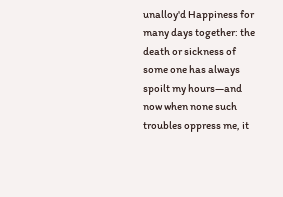unalloy'd Happiness for many days together: the death or sickness of some one has always spoilt my hours—and now when none such troubles oppress me, it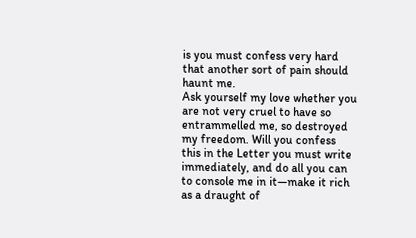is you must confess very hard that another sort of pain should haunt me.
Ask yourself my love whether you are not very cruel to have so entrammelled me, so destroyed my freedom. Will you confess this in the Letter you must write immediately, and do all you can to console me in it—make it rich as a draught of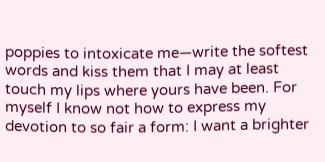poppies to intoxicate me—write the softest words and kiss them that I may at least touch my lips where yours have been. For myself I know not how to express my devotion to so fair a form: I want a brighter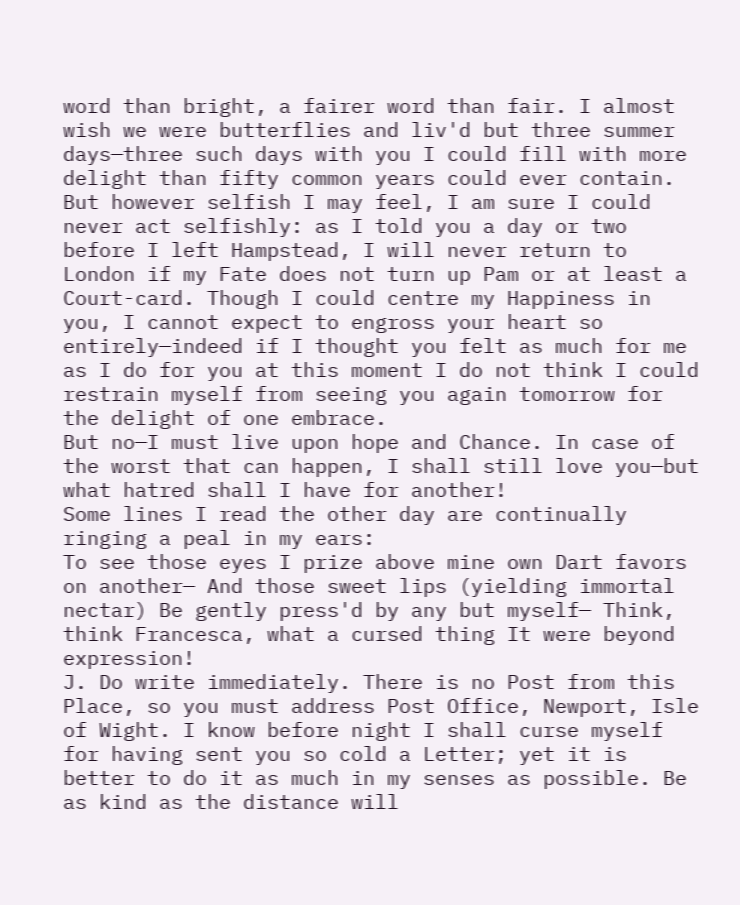word than bright, a fairer word than fair. I almost wish we were butterflies and liv'd but three summer days—three such days with you I could fill with more delight than fifty common years could ever contain. But however selfish I may feel, I am sure I could never act selfishly: as I told you a day or two before I left Hampstead, I will never return to London if my Fate does not turn up Pam or at least a Court-card. Though I could centre my Happiness in you, I cannot expect to engross your heart so entirely—indeed if I thought you felt as much for me as I do for you at this moment I do not think I could restrain myself from seeing you again tomorrow for the delight of one embrace.
But no—I must live upon hope and Chance. In case of the worst that can happen, I shall still love you—but what hatred shall I have for another!
Some lines I read the other day are continually ringing a peal in my ears:
To see those eyes I prize above mine own Dart favors on another— And those sweet lips (yielding immortal nectar) Be gently press'd by any but myself— Think, think Francesca, what a cursed thing It were beyond expression!
J. Do write immediately. There is no Post from this Place, so you must address Post Office, Newport, Isle of Wight. I know before night I shall curse myself for having sent you so cold a Letter; yet it is better to do it as much in my senses as possible. Be as kind as the distance will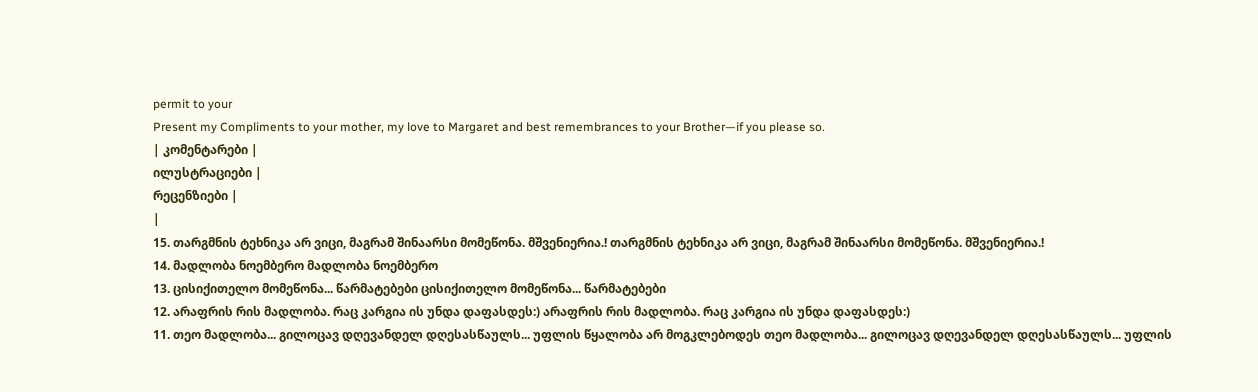permit to your
Present my Compliments to your mother, my love to Margaret and best remembrances to your Brother—if you please so.
| კომენტარები |
ილუსტრაციები |
რეცენზიები |
|
15. თარგმნის ტეხნიკა არ ვიცი, მაგრამ შინაარსი მომეწონა. მშვენიერია.! თარგმნის ტეხნიკა არ ვიცი, მაგრამ შინაარსი მომეწონა. მშვენიერია.!
14. მადლობა ნოემბერო მადლობა ნოემბერო
13. ცისიქითელო მომეწონა... წარმატებები ცისიქითელო მომეწონა... წარმატებები
12. არაფრის რის მადლობა. რაც კარგია ის უნდა დაფასდეს:) არაფრის რის მადლობა. რაც კარგია ის უნდა დაფასდეს:)
11. თეო მადლობა... გილოცავ დღევანდელ დღესასწაულს... უფლის წყალობა არ მოგკლებოდეს თეო მადლობა... გილოცავ დღევანდელ დღესასწაულს... უფლის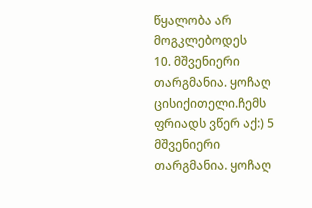წყალობა არ მოგკლებოდეს
10. მშვენიერი თარგმანია. ყოჩაღ ცისიქითელი.ჩემს ფრიადს ვწერ აქ:) 5 მშვენიერი თარგმანია. ყოჩაღ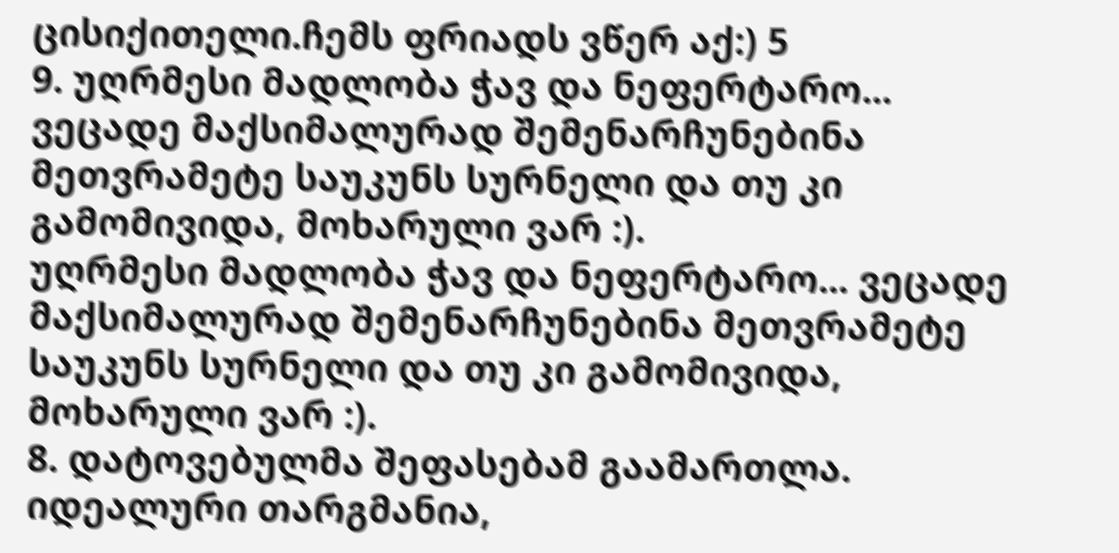ცისიქითელი.ჩემს ფრიადს ვწერ აქ:) 5
9. უღრმესი მადლობა ჭავ და ნეფერტარო... ვეცადე მაქსიმალურად შემენარჩუნებინა მეთვრამეტე საუკუნს სურნელი და თუ კი გამომივიდა, მოხარული ვარ :).
უღრმესი მადლობა ჭავ და ნეფერტარო... ვეცადე მაქსიმალურად შემენარჩუნებინა მეთვრამეტე საუკუნს სურნელი და თუ კი გამომივიდა, მოხარული ვარ :).
8. დატოვებულმა შეფასებამ გაამართლა.
იდეალური თარგმანია,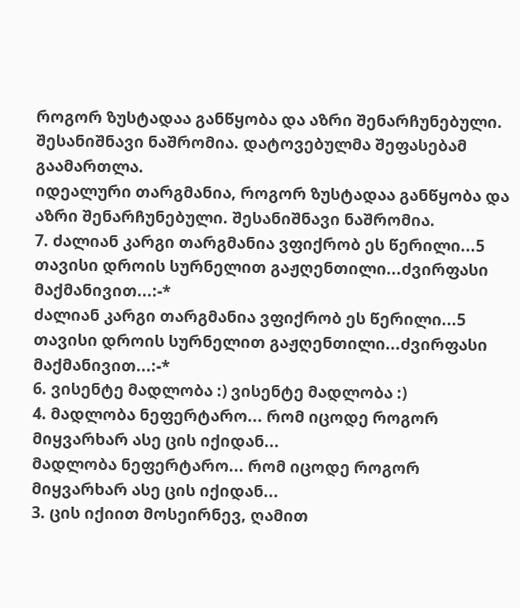როგორ ზუსტადაა განწყობა და აზრი შენარჩუნებული. შესანიშნავი ნაშრომია. დატოვებულმა შეფასებამ გაამართლა.
იდეალური თარგმანია, როგორ ზუსტადაა განწყობა და აზრი შენარჩუნებული. შესანიშნავი ნაშრომია.
7. ძალიან კარგი თარგმანია ვფიქრობ ეს წერილი...5 თავისი დროის სურნელით გაჟღენთილი...ძვირფასი მაქმანივით...:-*
ძალიან კარგი თარგმანია ვფიქრობ ეს წერილი...5 თავისი დროის სურნელით გაჟღენთილი...ძვირფასი მაქმანივით...:-*
6. ვისენტე მადლობა :) ვისენტე მადლობა :)
4. მადლობა ნეფერტარო... რომ იცოდე როგორ მიყვარხარ ასე ცის იქიდან...
მადლობა ნეფერტარო... რომ იცოდე როგორ მიყვარხარ ასე ცის იქიდან...
3. ცის იქიით მოსეირნევ, ღამით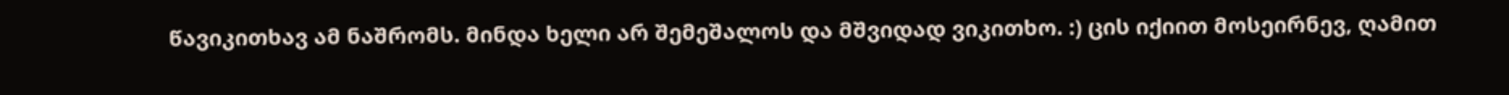წავიკითხავ ამ ნაშრომს. მინდა ხელი არ შემეშალოს და მშვიდად ვიკითხო. :) ცის იქიით მოსეირნევ, ღამით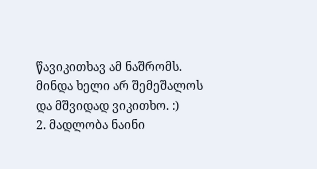წავიკითხავ ამ ნაშრომს. მინდა ხელი არ შემეშალოს და მშვიდად ვიკითხო. :)
2. მადლობა ნაინი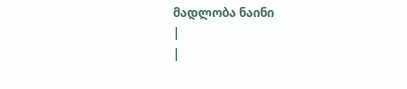მადლობა ნაინი
|
|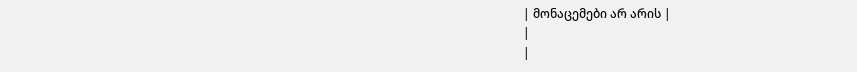| მონაცემები არ არის |
|
|